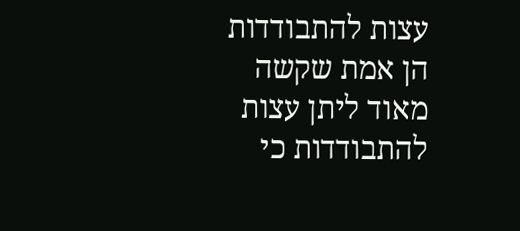עצות להתבודדות הן אמת שקשה מאוד ליתן עצות להתבודדות כי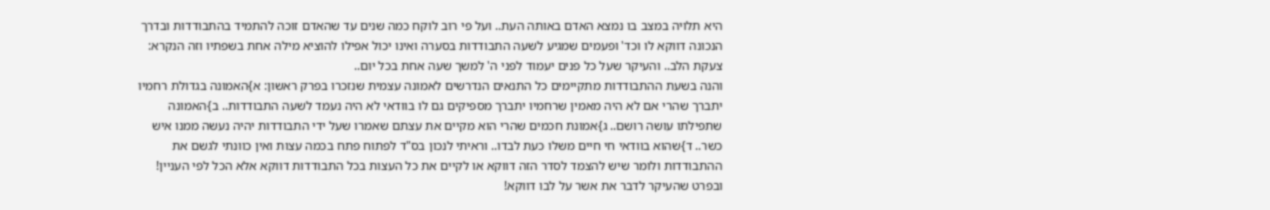היא תלויה במצב בו נמצא האדם באותה העת.. ועל פי רוב לוקח כמה שנים עד שהאדם זוכה להתמיד בהתבודדות ובדרך הנכונה דווקא לו וכד' ופעמים שמגיע לשעה התבודדות בסערה ואינו יכול אפילו להוציא מילה אחת בשפתיו וזה הנקרא: צעקת הלב.. והעיקר שעל כל פנים יעמוד לפני ה' למשך שעה אחת בכל יום..
והנה בשעת ההתבודדות מתקיימים כל התנאים הנדרשים לאמונה עצמית שנזכרו בפרק ראשון: א}האמונה בגדולת רחמיו יתברך שהרי אם לא היה מאמין שרחמיו יתברך מספיקים גם לו בוודאי לא היה נעמד לשעה התבודדות.. ב}האמונה שתפילתו עושה רושם.. ג}אמונת חכמים שהרי הוא מקיים את עצתם שאמרו שעל ידי התבודדות יהיה נעשה ממנו איש כשר.. ד}שהוא בוודאי חי חיים משלו כעת לבדו.. וראיתי לנכון בס"ד לפתוח פתח בכמה עצות ואין כוונתי לגשם את ההתבודדות ולומר שיש להצמד לסדר הזה דווקא או לקיים את כל העצות בכל התבודדות דווקא אלא הכל לפי העניין! ובפרט שהעיקר לדבר את אשר על לבו דווקא!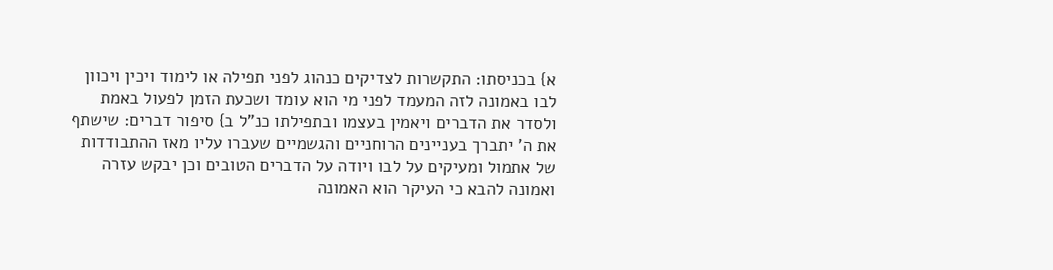א} בכניסתו: התקשרות לצדיקים כנהוג לפני תפילה או לימוד ויכין ויכוון לבו באמונה לזה המעמד לפני מי הוא עומד ושכעת הזמן לפעול באמת ולסדר את הדברים ויאמין בעצמו ובתפילתו כנ"ל ב} סיפור דברים: שישתף את ה' יתברך בעניינים הרוחניים והגשמיים שעברו עליו מאז ההתבודדות של אתמול ומעיקים על לבו ויודה על הדברים הטובים וכן יבקש עזרה ואמונה להבא כי העיקר הוא האמונה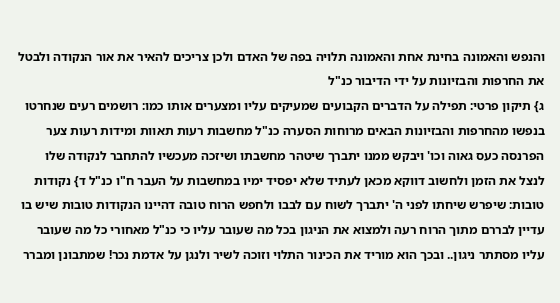והנפש והאמונה בחינת אחת והאמונה תלויה בפה של האדם ולכן צריכים להאיר את אור הנקודה ולבטל את החרפות והבזיונות על ידי הדיבור כנ"ל
ג} תיקון פרטי: תפילה על הדברים הקבועים שמעיקים עליו ומצערים אותו כמו: רושמים רעים שנחרטו בנפשו מהחרפות והבזיונות הבאים מרוחות הסערה כנ"ל מחשבות רעות תאוות ומידות רעות צער הפרנסה כעס גאוה וכו' ויבקש ממנו יתברך שיטהר מחשבתו ושיזכה מעכשיו להתחבר לנקודה שלו לנצל את הזמן ולחשוב דווקא מכאן לעתיד שלא יפסיד ימיו במחשבות על העבר ח"ו כנ"ל ד} נקודות טובות: שיפרש שיחתו לפני ה' יתברך לשוח עם לבבו ולחפש הרוח טובה דהיינו הנקודות טובות שיש בו עדיין לבררם מתוך הרוח רעה ולמצוא את הניגון בכל מה שעובר עליו כי כנ"ל מאחורי כל מה שעובר עליו מסתתר ניגון.. ובכך הוא מוריד את הכינור התלוי וזוכה לשיר ולנגן על אדמת נכר! שמתבונן ומברר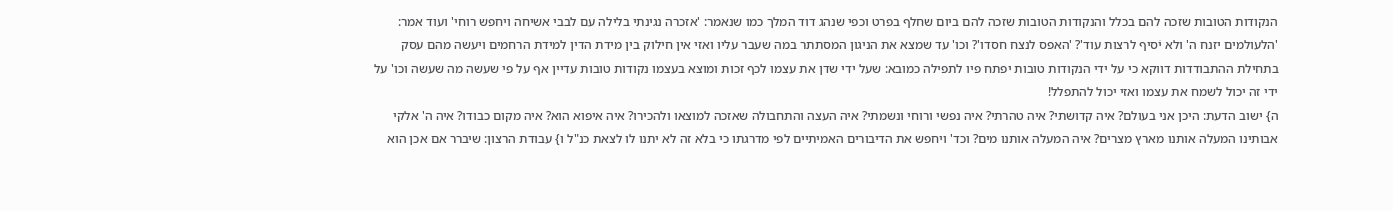הנקודות הטובות שזכה להם בכלל והנקודות הטובות שזכה להם ביום שחלף בפרט וכפי שנהג דוד המלך כמו שנאמר: 'אזכרה נגינתי בלילה עם לבבי אשיחה ויחפש רוחי' ועוד אמר: 'הלעולמים יזנח ה' ולא יֹסיף לרצות עוד'? 'האפס לנצח חסדו'? וכו' עד שמצא את הניגון המסתתר במה שעבר עליו ואזי אין חילוק בין מידת הדין למידת הרחמים ויעשה מהם עסק בתחילת ההתבודדות דווקא כי על ידי הנקודות טובות יפתח פיו לתפילה כמובא: שעל ידי שדן את עצמו לכף זכות ומוצא בעצמו נקודות טובות עדיין אף על פי שעשה מה שעשה וכו' על ידי זה יכול לשמח את עצמו ואזי יכול להתפלל!
ה} ישוב הדעת: היכן אני בעולם? איה קדושתי? איה טהרתי? איה נפשי ורוחי ונשמתי? איה העצה והתחבולה שאזכה למוצאו ולהכירו? איה איפוא הוא? איה מקום כבודו? איה ה' אלקי אבותינו המעלה אותנו מארץ מצרים? איה המעלה אותנו מים? וכד' ויחפש את הדיבורים האמיתיים לפי מדרגתו כי בלא זה לא יתנו לו לצאת כנ"ל ו} עבודת הרצון: שיברר אם אכן הוא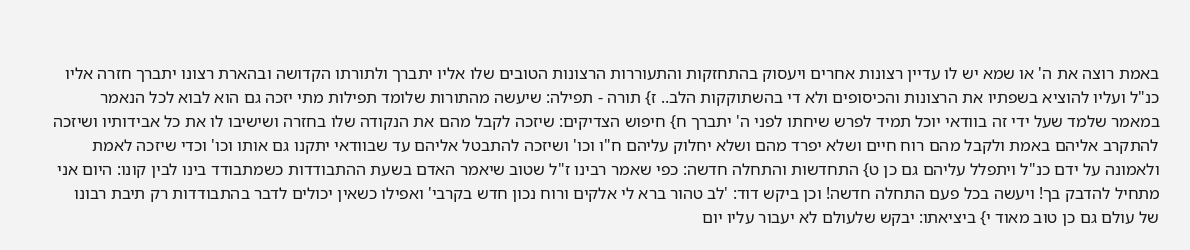באמת רוצה את ה' או שמא יש לו עדיין רצונות אחרים ויעסוק בהתחזקות והתעוררות הרצונות הטובים שלו אליו יתברך ולתורתו הקדושה ובהארת רצונו יתברך חזרה אליו כנ"ל ועליו להוציא בשפתיו את הרצונות והכיסופים ולא די בהשתוקקות הלב.. ז} תורה - תפילה: שיעשה מהתורות שלומד תפילות מתי יזכה גם הוא לבוא לכל הנאמר במאמר שלמד שעל ידי זה בוודאי יוכל תמיד לפרש שיחתו לפני ה' יתברך ח} חיפוש הצדיקים: שיזכה לקבל מהם את הנקודה שלו בחזרה ושישיבו לו את כל אבידותיו ושיזכה להתקרב אליהם באמת ולקבל מהם רוח חיים ושלא יפרד מהם ושלא יחלוק עליהם ח"ו וכו' ושיזכה להתבטל אליהם עד שבוודאי יתקנו גם אותו וכו' וכדי שיזכה לאמת ולאמונה על ידם כנ"ל ויתפלל עליהם גם כן ט} התחדשות והתחלה חדשה: כפי שאמר רבינו ז"ל שטוב שיאמר האדם בשעת ההתבודדות כשמתבודד בינו לבין קונו: היום אני מתחיל להדבק בך! ויעשה בכל פעם התחלה חדשה! וכן ביקש דוד: 'לב טהור ברא לי אלקים ורוח נכון חדש בקרבי' ואפילו כשאין יכולים לדבר בהתבודדות רק תיבת רבונו של עולם גם כן טוב מאוד י} ביציאתו: יבקש שלעולם לא יעבור עליו יום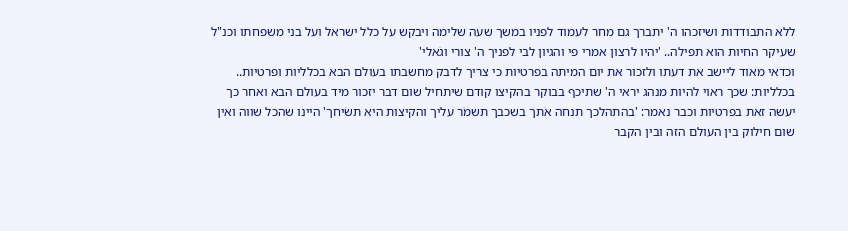ללא התבודדות ושיזכהו ה' יתברך גם מחר לעמוד לפניו במשך שעה שלימה ויבקש על כלל ישראל ועל בני משפחתו וכנ"ל שעיקר החיות הוא תפילה.. 'יהיו לרצון אמרי פי והגיון לבי לפניך ה' צורי וגֺאלי'
וכדאי מאוד ליישב את דעתו ולזכור את יום המיתה בפרטיות כי צריך לדבק מחשבתו בעולם הבא בכלליות ופרטיות.. בכלליות: שכך ראוי להיות מנהג יראי ה' שתיכף בבוקר בהקיצו קודם שיתחיל שום דבר יזכור מיד בעולם הבא ואחר כך יעשה זאת בפרטיות וכבר נאמר: 'בהתהלכך תנחה אֹתך בשכבך תשמֺר עליך והקיצות היא תשֺיחך' היינו שהכל שווה ואין שום חילוק בין העולם הזה ובין הקבר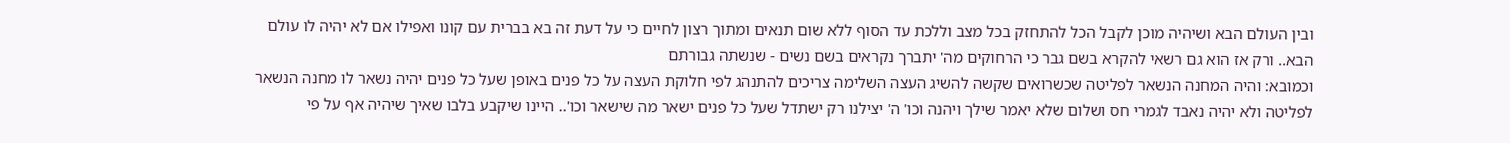ובין העולם הבא ושיהיה מוכן לקבל הכל להתחזק בכל מצב וללכת עד הסוף ללא שום תנאים ומתוך רצון לחיים כי על דעת זה בא בברית עם קונו ואפילו אם לא יהיה לו עולם הבא.. ורק אז הוא גם רשאי להקרא בשם גבר כי הרחוקים מה' יתברך נקראים בשם נשים - שנשתה גבורתם
וכמובא: והיה המחנה הנשאר לפליטה שכשרואים שקשה להשיג העצה השלימה צריכים להתנהג לפי חלוקת העצה על כל פנים באופן שעל כל פנים יהיה נשאר לו מחנה הנשאר לפליטה ולא יהיה נאבד לגמרי חס ושלום שלא יאמר שילך ויהנה וכו' ה' יצילנו רק ישתדל שעל כל פנים ישאר מה שישאר וכו'.. היינו שיקבע בלבו שאיך שיהיה אף על פי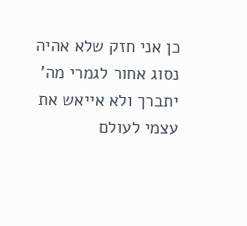כן אני חזק שלא אהיה נסוג אחור לגמרי מה' יתברך ולא אייאש את עצמי לעולם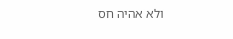ולא אהיה חס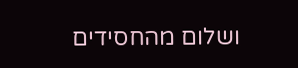ושלום מהחסידים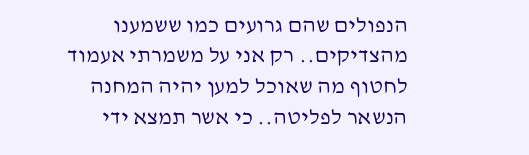הנפולים שהם גרועים כמו ששמענו מהצדיקים.. רק אני על משמרתי אעמוד לחטוף מה שאוכל למען יהיה המחנה הנשאר לפליטה.. כי אשר תמצא ידי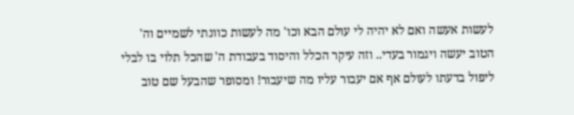לעשות אעשה ואם לא יהיה לי עולם הבא וכו' מה לעשות כוונתי לשמיים וה' הטוב יעשה ויגמור בעדי.. וזה עיקר הכלל והיסוד בעבודת ה' שהכל תלוי בו לבלי ליפול בדעתו לעולם אף אם יעבור עליו מה שיעבור! ומסופר שהבעל שם טוב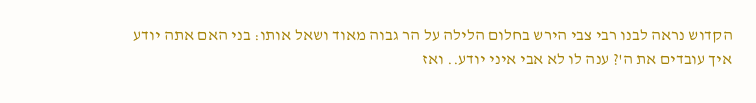הקדוש נראה לבנו רבי צבי הירש בחלום הלילה על הר גבוה מאוד ושאל אותו: בני האם אתה יודע איך עובדים את ה'? ענה לו לא אבי איני יודע.. ואז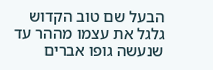הבעל שם טוב הקדוש גלגל את עצמו מההר עד שנעשה גופו אברים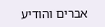אברים והודיע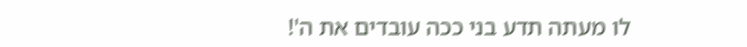לו מעתה תדע בני ככה עובדים את ה'!